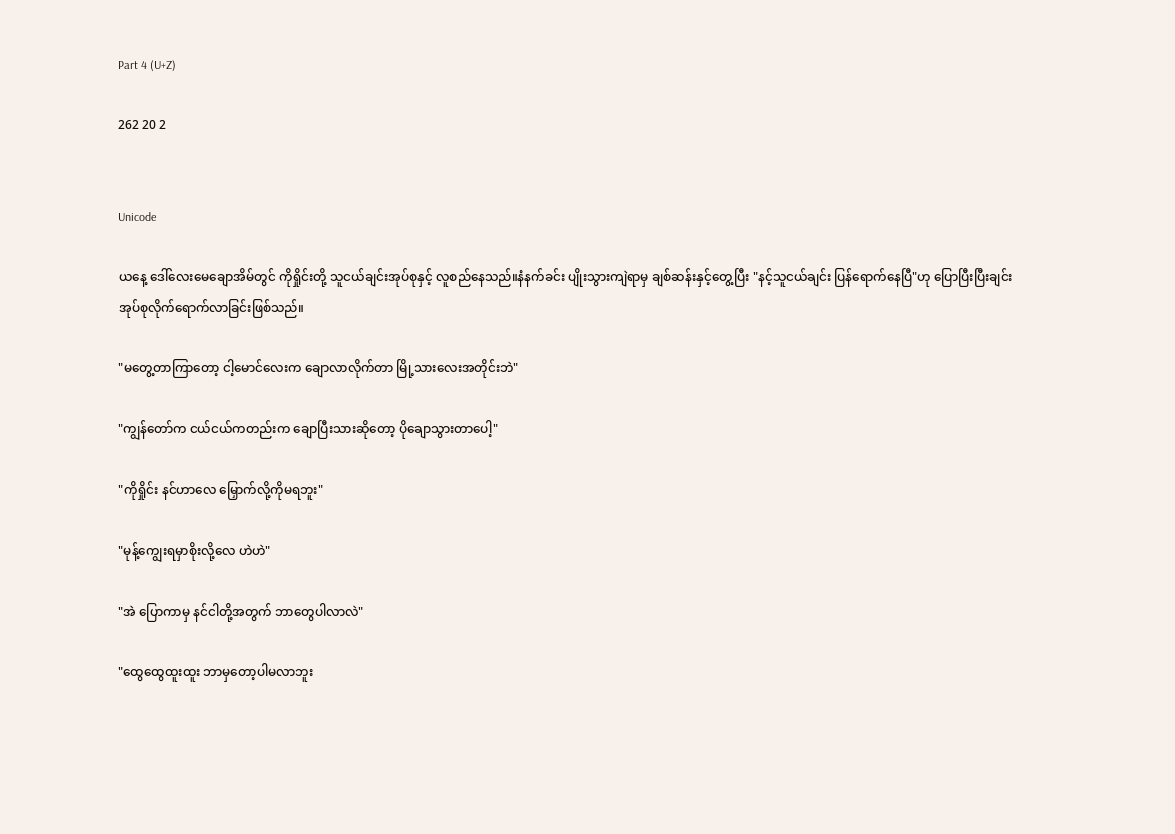Part 4 (U+Z)

262 20 2


Unicode

ယနေ့ ဒေါ်လေးမေချောအိမ်တွင် ကိုရှိုင်းတို့ သူငယ်ချင်းအုပ်စုနှင့် လူစည်နေသည်။နံနက်ခင်း ပျိုးသွားကျဲရာမှ ချစ်ဆန်းနှင့်တွေ့ပြီး "နင့်သူငယ်ချင်း ပြန်ရောက်နေပြီ"ဟု ပြောပြီးပြီးချင်း အုပ်စုလိုက်ရောက်လာခြင်းဖြစ်သည်။

"မတွေ့တာကြာတော့ ငါ့မောင်လေးက ချောလာလိုက်တာ မြို့သားလေးအတိုင်းဘဲ"

"ကျွန်တော်က ငယ်ငယ်ကတည်းက ချောပြီးသားဆိုတော့ ပိုချောသွားတာပေါ့"

"ကိုရှိုင်း နင်ဟာလေ မြှောက်လို့ကိုမရဘူး"

"မုန့်ကျွေးရမှာစိုးလို့လေ ဟဲဟဲ"

"အဲ ပြောကာမှ နင်ငါတို့အတွက် ဘာတွေပါလာလဲ"

"ထွေထွေထူးထူး ဘာမှတော့ပါမလာဘူး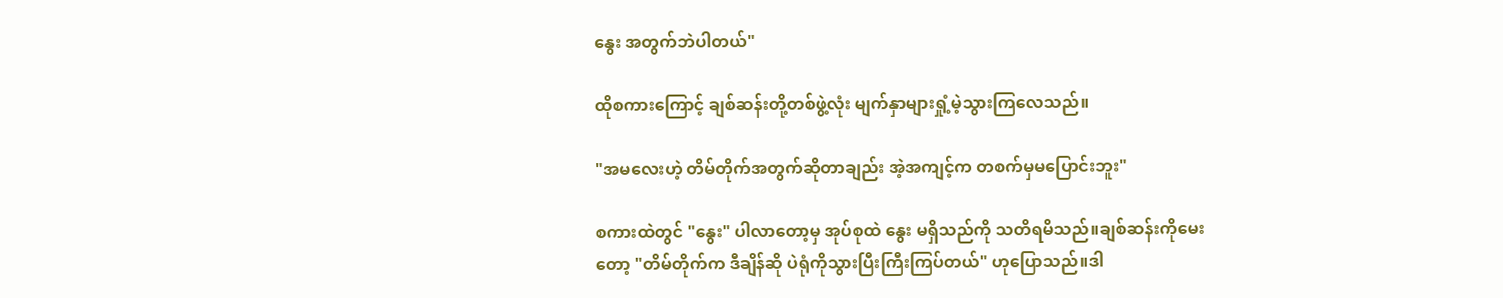နွေး အတွက်ဘဲပါတယ်"

ထိုစကားကြောင့် ချစ်ဆန်းတို့တစ်ဖွဲ့လုံး မျက်နှာများရှုံ့မဲ့သွားကြလေသည်။

"အမလေးဟဲ့ တိမ်တိုက်အတွက်ဆိုတာချည်း အဲ့အကျင့်က တစက်မှမပြောင်းဘူး"

စကားထဲတွင် "နွေး" ပါလာတော့မှ အုပ်စုထဲ နွေး မရှိသည်ကို သတိရမိသည်။ချစ်ဆန်းကိုမေးတော့ "တိမ်တိုက်က ဒီချိန်ဆို ပဲရုံကိုသွားပြီးကြီးကြပ်တယ်" ဟုပြောသည်။ဒါ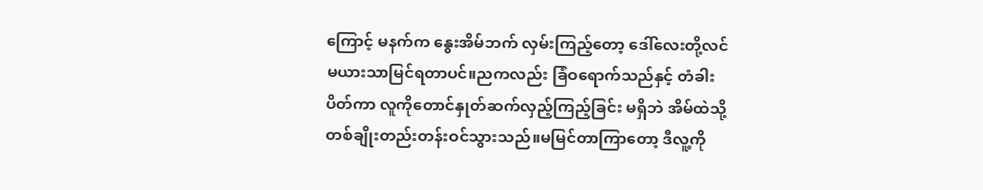ကြောင့် မနက်က နွေးအိမ်ဘက် လှမ်းကြည့်တော့ ဒေါ်လေးတို့လင်မယားသာမြင်ရတာပင်။ညကလည်း ခြံဝရောက်သည်နှင့် တံခါးပိတ်ကာ လူကိုတောင်နှုတ်ဆက်လှည့်ကြည့်ခြင်း မရှိဘဲ အိမ်ထဲသို့ တစ်ချိုးတည်းတန်းဝင်သွားသည်။မမြင်တာကြာတော့ ဒီလူ့ကို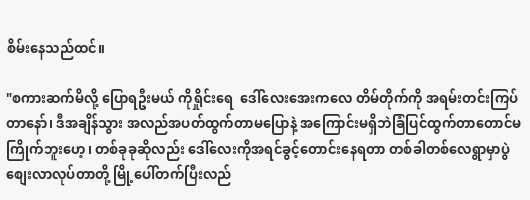စိမ်းနေသည်ထင်။

"စကားဆက်မိလို့ ပြောရဦးမယ် ကိုရှိုင်းရေ  ဒေါ်လေးအေးကလေ တိမ်တိုက်ကို အရမ်းတင်းကြပ်တာနော်၊ ဒီအချိန်သွား အလည်အပတ်ထွက်တာမပြောနဲ့ အကြောင်းမရှိဘဲခြံပြင်ထွက်တာတောင်မကြိုက်ဘူးဟေ့၊ တစ်ခုခုဆိုလည်း ဒေါ်လေးကိုအရင်ခွင့်တောင်းနေရတာ တစ်ခါတစ်လေရွာမှာပွဲစျေးလာလုပ်တာတို့ မြို့ပေါ်တက်ပြီးလည်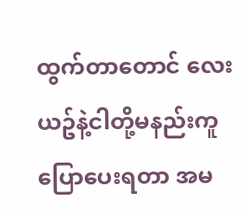ထွက်တာတောင် လေးယဥ်နဲ့ငါတို့မနည်းကူပြောပေးရတာ အမ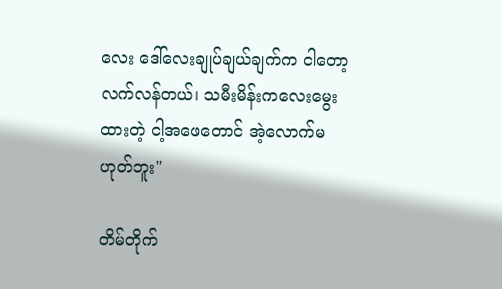လေး ဒေါ်လေးချုပ်ချယ်ချက်က ငါတော့လက်လန်တယ်၊ သမီးမိန်းကလေးမွေးထားတဲ့ ငါ့အဖေတောင် အဲ့လောက်မဟုတ်ဘူး"

တိမ်တိုက်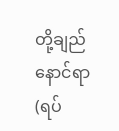တို့ချည်နောင်ရာ (ရပ်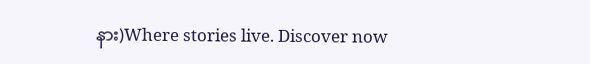နား)Where stories live. Discover now